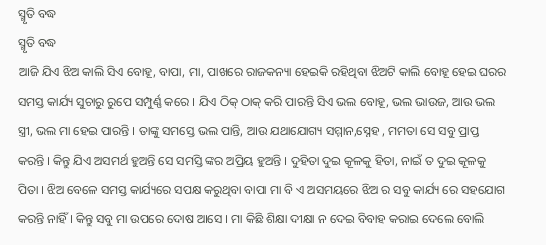ସ୍ମୃତି ବଦ୍ଧ
ସ୍ମୃତି ବଦ୍ଧ
ଆଜି ଯିଏ ଝିଅ କାଲି ସିଏ ବୋହୂ, ବାପା, ମା, ପାଖରେ ରାଜକନ୍ୟା ହେଇକି ରହିଥିବା ଝିଅଟି କାଲି ବୋହୂ ହେଇ ଘରର ସମସ୍ତ କାର୍ଯ୍ୟ ସୁଚାରୁ ରୁପେ ସମ୍ପୁର୍ଣ୍ଣ କରେ । ଯିଏ ଠିକ୍ ଠାକ୍ କରି ପାରନ୍ତି ସିଏ ଭଲ ବୋହୂ, ଭଲ ଭାଉଜ, ଆଉ ଭଲ ସ୍ତ୍ରୀ, ଭଲ ମା ହେଇ ପାରନ୍ତି । ତାଙ୍କୁ ସମସ୍ତେ ଭଲ ପାନ୍ତି, ଆଉ ଯଥାଯୋଗ୍ୟ ସମ୍ମାନ,ସ୍ନେହ , ମମତା ସେ ସବୁ ପ୍ରାପ୍ତ କରନ୍ତି । କିନ୍ତୁ ଯିଏ ଅସମର୍ଥ ହୁଅନ୍ତି ସେ ସମସ୍ତି ଙ୍କର ଅପ୍ରିୟ ହୁଅନ୍ତି । ଦୁହିତା ଦୁଇ କୂଳକୁ ହିତା, ନାଇଁ ତ ଦୁଇ କୂଳକୁ ପିତା । ଝିଅ ବେଳେ ସମସ୍ତ କାର୍ଯ୍ୟରେ ସପକ୍ଷ କରୁଥିବା ବାପା ମା ବି ଏ ଅସମୟରେ ଝିଅ ର ସବୁ କାର୍ଯ୍ୟ ରେ ସହଯୋଗ କରନ୍ତି ନାହିଁ । କିନ୍ତୁ ସବୁ ମା ଉପରେ ଦୋଷ ଆସେ । ମା କିଛି ଶିକ୍ଷା ଦୀକ୍ଷା ନ ଦେଇ ବିବାହ କରାଇ ଦେଲେ ବୋଲି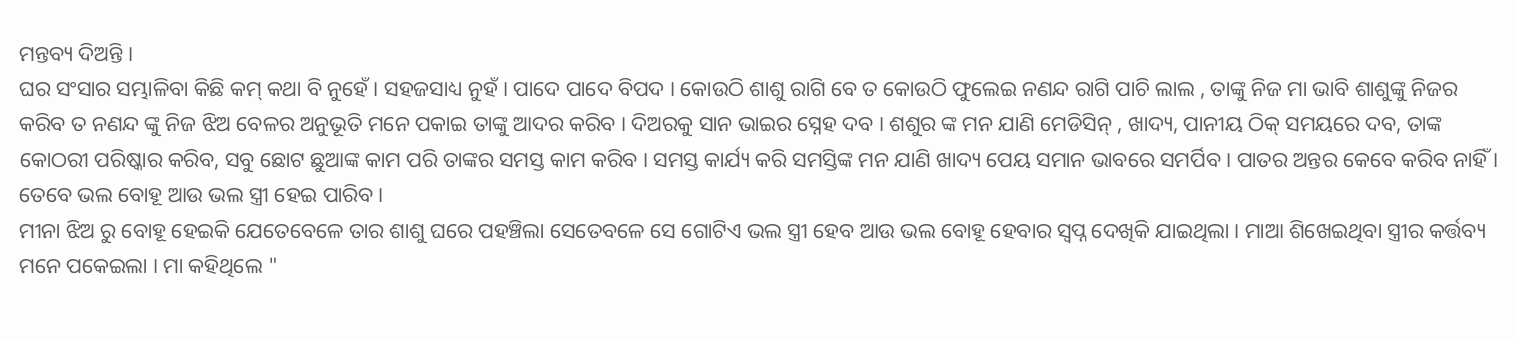ମନ୍ତବ୍ୟ ଦିଅନ୍ତି ।
ଘର ସଂସାର ସମ୍ଭାଳିବା କିଛି କମ୍ କଥା ବି ନୁହେଁ । ସହଜସାଧ୍ୟ ନୁହଁ । ପାଦେ ପାଦେ ବିପଦ । କୋଉଠି ଶାଶୁ ରାଗି ବେ ତ କୋଉଠି ଫୁଲେଇ ନଣନ୍ଦ ରାଗି ପାଚି ଲାଲ , ତାଙ୍କୁ ନିଜ ମା ଭାବି ଶାଶୁଙ୍କୁ ନିଜର କରିବ ତ ନଣନ୍ଦ ଙ୍କୁ ନିଜ ଝିଅ ବେଳର ଅନୁଭୂତି ମନେ ପକାଇ ତାଙ୍କୁ ଆଦର କରିବ । ଦିଅରକୁ ସାନ ଭାଇର ସ୍ନେହ ଦବ । ଶଶୁର ଙ୍କ ମନ ଯାଣି ମେଡିସିନ୍ , ଖାଦ୍ୟ, ପାନୀୟ ଠିକ୍ ସମୟରେ ଦବ, ତାଙ୍କ କୋଠରୀ ପରିଷ୍କାର କରିବ, ସବୁ ଛୋଟ ଛୁଆଙ୍କ କାମ ପରି ତାଙ୍କର ସମସ୍ତ କାମ କରିବ । ସମସ୍ତ କାର୍ଯ୍ୟ କରି ସମସ୍ତିଙ୍କ ମନ ଯାଣି ଖାଦ୍ୟ ପେୟ ସମାନ ଭାବରେ ସମର୍ପିବ । ପାତର ଅନ୍ତର କେବେ କରିବ ନାହିଁ । ତେବେ ଭଲ ବୋହୂ ଆଉ ଭଲ ସ୍ତ୍ରୀ ହେଇ ପାରିବ ।
ମୀନା ଝିଅ ରୁ ବୋହୂ ହେଇକି ଯେତେବେଳେ ତାର ଶାଶୁ ଘରେ ପହଞ୍ଚିଲା ସେତେବଳେ ସେ ଗୋଟିଏ ଭଲ ସ୍ତ୍ରୀ ହେବ ଆଉ ଭଲ ବୋହୂ ହେବାର ସ୍ବପ୍ନ ଦେଖିକି ଯାଇଥିଲା । ମାଆ ଶିଖେଇଥିବା ସ୍ତ୍ରୀର କର୍ତ୍ତବ୍ୟ ମନେ ପକେଇଲା । ମା କହିଥିଲେ "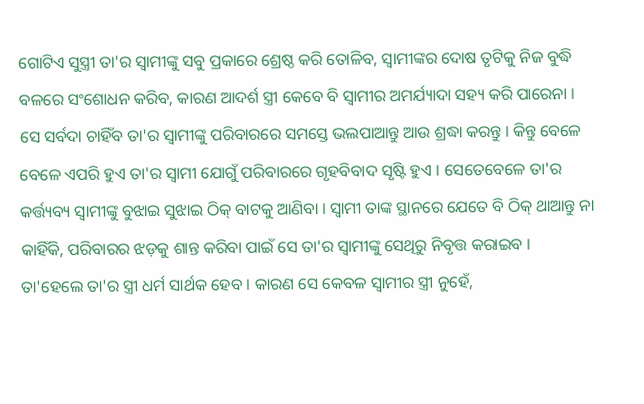ଗୋଟିଏ ସୁସ୍ତ୍ରୀ ତା'ର ସ୍ବାମୀଙ୍କୁ ସବୁ ପ୍ରକାରେ ଶ୍ରେଷ୍ଠ କରି ତୋଳିବ, ସ୍ବାମୀଙ୍କର ଦୋଷ ତୃଟିକୁ ନିଜ ବୁଦ୍ଧି ବଳରେ ସଂଶୋଧନ କରିବ, କାରଣ ଆଦର୍ଶ ସ୍ତ୍ରୀ କେବେ ବି ସ୍ବାମୀର ଅମର୍ଯ୍ୟାଦା ସହ୍ୟ କରି ପାରେନା । ସେ ସର୍ବଦା ଚାହିଁବ ତା'ର ସ୍ବାମୀଙ୍କୁ ପରିବାରରେ ସମସ୍ତେ ଭଲପାଆନ୍ତୁ ଆଉ ଶ୍ରଦ୍ଧା କରନ୍ତୁ । କିନ୍ତୁ ବେଳେ ବେଳେ ଏପରି ହୁଏ ତା'ର ସ୍ବାମୀ ଯୋଗୁଁ ପରିବାରରେ ଗୃହବିବାଦ ସୃଷ୍ଟି ହୁଏ । ସେତେବେଳେ ତା'ର କର୍ତ୍ତ୍ୟବ୍ୟ ସ୍ବାମୀଙ୍କୁ ବୁଝାଇ ସୁଝାଇ ଠିକ୍ ବାଟକୁ ଆଣିବା । ସ୍ବାମୀ ତାଙ୍କ ସ୍ଥାନରେ ଯେତେ ବି ଠିକ୍ ଥାଆନ୍ତୁ ନା କାହିଁକି, ପରିବାରର ଝଡ଼କୁ ଶାନ୍ତ କରିବା ପାଇଁ ସେ ତା'ର ସ୍ବାମୀଙ୍କୁ ସେଥିରୁ ନିବୃତ୍ତ କରାଇବ । ତା'ହେଲେ ତା'ର ସ୍ତ୍ରୀ ଧର୍ମ ସାର୍ଥକ ହେବ । କାରଣ ସେ କେବଳ ସ୍ବାମୀର ସ୍ତ୍ରୀ ନୁହେଁ,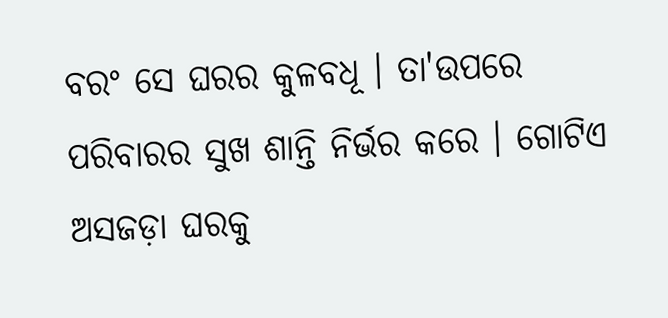ବରଂ ସେ ଘରର କୁଳବଧୂ । ତା'ଉପରେ ପରିବାରର ସୁଖ ଶାନ୍ତି ନିର୍ଭର କରେ । ଗୋଟିଏ ଅସଜଡ଼ା ଘରକୁ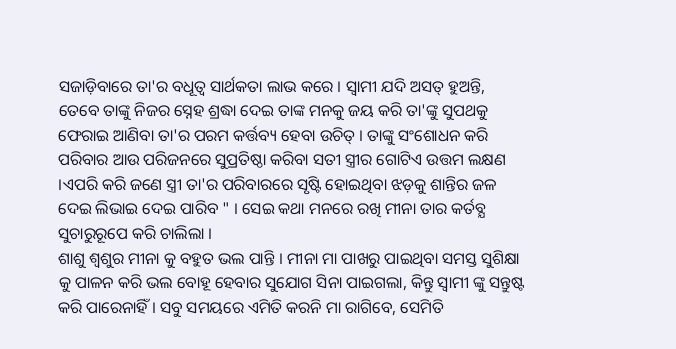ସଜାଡ଼ିବାରେ ତା'ର ବଧୂତ୍ବ ସାର୍ଥକତା ଲାଭ କରେ । ସ୍ବାମୀ ଯଦି ଅସତ୍ ହୁଅନ୍ତି, ତେବେ ତାଙ୍କୁ ନିଜର ସ୍ନେହ ଶ୍ରଦ୍ଧା ଦେଇ ତାଙ୍କ ମନକୁ ଜୟ କରି ତା'ଙ୍କୁ ସୁପଥକୁ ଫେରାଇ ଆଣିବା ତା'ର ପରମ କର୍ତ୍ତବ୍ୟ ହେବା ଉଚିତ୍ । ତାଙ୍କୁ ସଂଶୋଧନ କରି ପରିବାର ଆଉ ପରିଜନରେ ସୁପ୍ରତିଷ୍ଠା କରିବା ସତୀ ସ୍ତ୍ରୀର ଗୋଟିଏ ଉତ୍ତମ ଲକ୍ଷଣ ।ଏପରି କରି ଜଣେ ସ୍ତ୍ରୀ ତା'ର ପରିବାରରେ ସୃଷ୍ଟି ହୋଇଥିବା ଝଡ଼କୁ ଶାନ୍ତିର ଜଳ ଦେଇ ଲିଭାଇ ଦେଇ ପାରିବ " । ସେଇ କଥା ମନରେ ରଖି ମୀନା ତାର କର୍ତବ୍ଯ ସୁଚାରୁରୂପେ କରି ଚାଲିଲା ।
ଶାଶୁ ଶ୍ବଶୁର ମୀନା କୁ ବହୁତ ଭଲ ପାନ୍ତି । ମୀନା ମା ପାଖରୁ ପାଇଥିବା ସମସ୍ତ ସୁଶିକ୍ଷା କୁ ପାଳନ କରି ଭଲ ବୋହୂ ହେବାର ସୁଯୋଗ ସିନା ପାଇଗଲା, କିନ୍ତୁ ସ୍ବାମୀ ଙ୍କୁ ସନ୍ତୁଷ୍ଟ କରି ପାରେନାହିଁ । ସବୁ ସମୟରେ ଏମିତି କରନି ମା ରାଗିବେ, ସେମିତି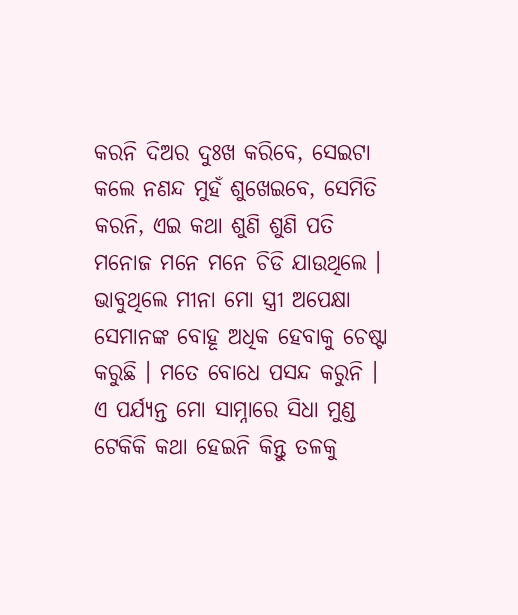କରନି ଦିଅର ଦୁଃଖ କରିବେ, ସେଇଟା କଲେ ନଣନ୍ଦ ମୁହଁ ଶୁଖେଇବେ, ସେମିତି କରନି, ଏଇ କଥା ଶୁଣି ଶୁଣି ପତି ମନୋଜ ମନେ ମନେ ଚିଡି ଯାଉଥିଲେ । ଭାବୁଥିଲେ ମୀନା ମୋ ସ୍ତ୍ରୀ ଅପେକ୍ଷା ସେମାନଙ୍କ ବୋହୂ ଅଧିକ ହେବାକୁ ଚେଷ୍ଟା କରୁଛି । ମତେ ବୋଧେ ପସନ୍ଦ କରୁନି । ଏ ପର୍ଯ୍ୟନ୍ତ ମୋ ସାମ୍ନାରେ ସିଧା ମୁଣ୍ଡ ଟେକିକି କଥା ହେଇନି କିନ୍ତୁ ତଳକୁ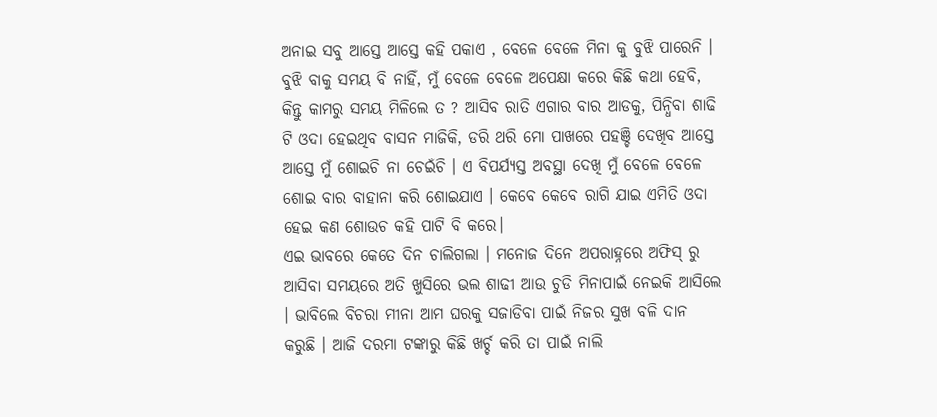ଅନାଇ ସବୁ ଆସ୍ତେ ଆସ୍ତେ କହି ପକାଏ , ବେଳେ ବେଳେ ମିନା କୁ ବୁଝି ପାରେନି । ବୁଝି ବାକୁ ସମୟ ବି ନାହିଁ, ମୁଁ ବେଳେ ବେଳେ ଅପେକ୍ଷା କରେ କିଛି କଥା ହେବି, କିନ୍ତୁ କାମରୁ ସମୟ ମିଳିଲେ ତ ? ଆସିବ ରାତି ଏଗାର ବାର ଆଡକୁ, ପିନ୍ଧିବା ଶାଢି ଟି ଓଦା ହେଇଥିବ ବାସନ ମାଜିକି, ଡରି ଥରି ମୋ ପାଖରେ ପହଞ୍ଚି ଦେଖିବ ଆସ୍ତେ ଆସ୍ତେ ମୁଁ ଶୋଇଚି ନା ଚେଇଁଚି । ଏ ବିପର୍ଯ୍ୟସ୍ତ ଅବସ୍ଥା ଦେଖି ମୁଁ ବେଳେ ବେଳେ ଶୋଇ ବାର ବାହାନା କରି ଶୋଇଯାଏ । କେବେ କେବେ ରାଗି ଯାଇ ଏମିତି ଓଦା ହେଇ କଣ ଶୋଉଚ କହି ପାଟି ବି କରେ।
ଏଇ ଭାବରେ କେତେ ଦିନ ଚାଲିଗଲା । ମନୋଜ ଦିନେ ଅପରାହ୍ନରେ ଅଫିସ୍ ରୁ ଆସିବା ସମୟରେ ଅତି ଖୁସିରେ ଭଲ ଶାଢୀ ଆଉ ଚୁଡି ମିନାପାଇଁ ନେଇକି ଆସିଲେ । ଭାବିଲେ ବିଚରା ମୀନା ଆମ ଘରକୁ ସଜାଡିବା ପାଇଁ ନିଜର ସୁଖ ବଳି ଦାନ କରୁଛି । ଆଜି ଦରମା ଟଙ୍କାରୁ କିଛି ଖର୍ଚ୍ଚ କରି ତା ପାଇଁ ନାଲି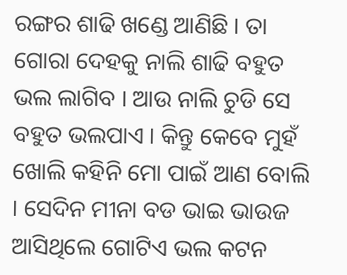ରଙ୍ଗର ଶାଢି ଖଣ୍ଡେ ଆଣିଛି । ତା ଗୋରା ଦେହକୁ ନାଲି ଶାଢି ବହୁତ ଭଲ ଲାଗିବ । ଆଉ ନାଲି ଚୁଡି ସେ ବହୁତ ଭଲପାଏ । କିନ୍ତୁ କେବେ ମୁହଁ ଖୋଲି କହିନି ମୋ ପାଇଁ ଆଣ ବୋଲି । ସେଦିନ ମୀନା ବଡ ଭାଇ ଭାଉଜ ଆସିଥିଲେ ଗୋଟିଏ ଭଲ କଟନ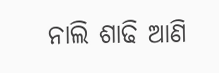ନାଲି ଶାଢି ଆଣି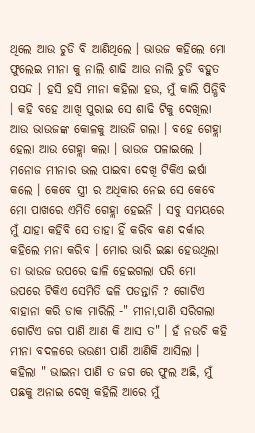ଥିଲେ ଆଉ ଚୁଡି ବି ଆଣିଥିଲେ । ଭାଉଜ କହିଲେ ମୋ ଫୁଲେଇ ମୀନା କୁ ନାଲି ଶାଢି ଆଉ ନାଲି ଚୁଡି ବହୁତ ପସନ୍ଦ । ହସି ହସି ମୀନା କହିଲା ହଉ, ମୁଁ କାଲି ପିନ୍ଧିବି । କହି ବହେ ଆଖି ପୁରାଇ ସେ ଶାଢି ଟିକୁ ଦେଖିଲା ଆଉ ଭାଉଜଙ୍କ କୋଳକୁ ଆଉଜି ଗଲା । ବହେ ଗେହ୍ଲା ହେଲା ଆଉ ଗେହ୍ଲା କଲା । ଭାଉଜ ପଳାଇଲେ । ମନୋଜ ମୀନାର ଭଲ ପାଇବା ଦେଖି ଟିକିଏ ଇର୍ଷା କଲେ । କେବେ ସ୍ତ୍ରୀ ର ଅଧିକାର ନେଇ ସେ କେବେ ମୋ ପାଖରେ ଏମିତି ଗେହ୍ଲା ହେଇନି । ସବୁ ସମୟରେ ମୁଁ ଯାହା କହିବି ସେ ତାହା ହିଁ କରିବ କଣ ଦର୍କାର କହିଲେ ମନା କରିବ । ମୋର ଭାରି ଇଛା ହେଉଥିଲା ତା ଭାଉଜ ଉପରେ ଢାଳି ହେଇଗଲା ପରି ମୋ ଉପରେ ଟିକିଏ ସେମିତି ଢଳି ପଡନ୍ତାନି ? ଗୋଟିଏ ବାହାନା କରି ଡାକ ମାରିଲି -" ମୀନା,ପାଣି ସରିଗଲା ଗୋଟିଏ ଜଗ ପାଣି ଆଣ କି ଆସ ତ" । ହଁ ନଉଚି କହି ମୀନା ବଦଳରେ ଭଉଣୀ ପାଣି ଆଣିକି ଆସିଲା ।
କହିଲା " ଭାଇନା ପାଣି ତ ଜଗ ରେ ଫୁଲ ଅଛି, ମୁଁ ପଛକୁ ଅନାଇ ଦେଖି କହିଲି ଆରେ ମୁଁ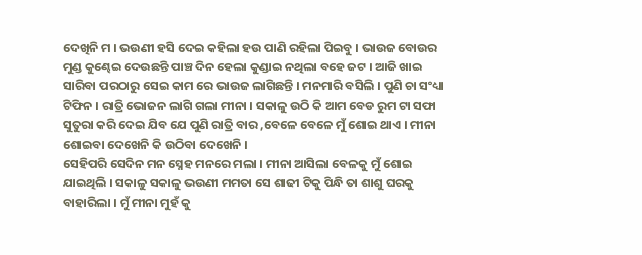ଦେଖିନି ମ । ଭଉଣୀ ହସି ଦେଇ କହିଲା ହଉ ପାଣି ରହିଲା ପିଇବୁ । ଭାଉଜ ବୋଉର ମୁଣ୍ଡ କୁଣ୍ଢେଇ ଦେଉଛନ୍ତି ପାଞ୍ଚ ଦିନ ହେଲା କୁଣ୍ଡାଇ ନଥିଲା ବହେ ଜଟ । ଆଜି ଖାଇ ସାରିବା ପରଠାରୁ ସେଇ କାମ ରେ ଭାଉଜ ଲାଗିଛନ୍ତି । ମନମାରି ବସିଲି । ପୁଣି ଚା ସଂଧ୍ୟା ଟିଫିନ । ରାତ୍ରି ଭୋଜନ ଲାଗି ଗଲା ମୀନା । ସକାଳୁ ଉଠି କି ଆମ ବେଡ ରୁମ ଟା ସଫା ସୁତୁରା କରି ଦେଇ ଯିବ ଯେ ପୁଣି ରାତ୍ରି ବାର ,ବେଳେ ବେଳେ ମୁଁ ଶୋଇ ଥାଏ । ମୀନା ଶୋଇବା ଦେଖେନି କି ଉଠିବା ଦେଖେନି ।
ସେହିପରି ସେଦିନ ମନ ସ୍ନେହ ମନରେ ମଲା । ମୀନା ଆସିଲା ବେଳକୁ ମୁଁ ଶୋଇ ଯାଇଥିଲି । ସକାଳୁ ସକାଳୁ ଭଉଣୀ ମମତା ସେ ଶାଢୀ ଟିକୁ ପିନ୍ଧି ତା ଶାଶୁ ଘରକୁ ବାହାରିଲା । ମୁଁ ମୀନା ମୁହଁ କୁ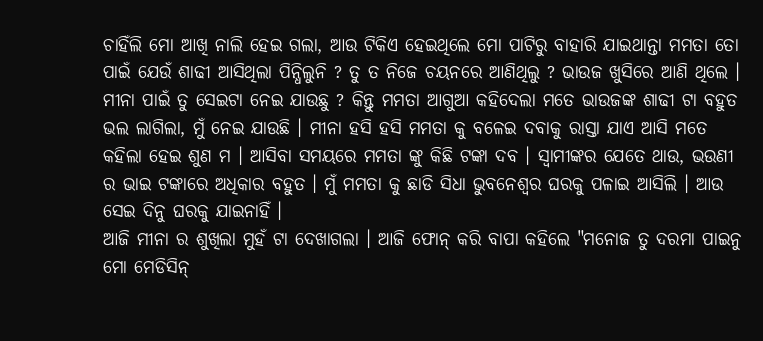ଚାହିଁଲି ମୋ ଆଖି ନାଲି ହେଇ ଗଲା, ଆଉ ଟିକିଏ ହେଇଥିଲେ ମୋ ପାଟିରୁ ବାହାରି ଯାଇଥାନ୍ତା ମମତା ତୋ ପାଇଁ ଯେଉଁ ଶାଢୀ ଆସିଥିଲା ପିନ୍ଧିଲୁନି ? ତୁ ତ ନିଜେ ଚୟନରେ ଆଣିଥିଲୁ ? ଭାଉଜ ଖୁସିରେ ଆଣି ଥିଲେ । ମୀନା ପାଇଁ ତୁ ସେଇଟା ନେଇ ଯାଉଛୁ ? କିନ୍ତୁ ମମତା ଆଗୁଆ କହିଦେଲା ମତେ ଭାଉଜଙ୍କ ଶାଢୀ ଟା ବହୁତ ଭଲ ଲାଗିଲା, ମୁଁ ନେଇ ଯାଉଛି । ମୀନା ହସି ହସି ମମତା କୁ ବଳେଇ ଦବାକୁ ରାସ୍ତା ଯାଏ ଆସି ମତେ କହିଲା ହେଇ ଶୁଣ ମ । ଆସିବା ସମୟରେ ମମତା ଙ୍କୁ କିଛି ଟଙ୍କା ଦବ । ସ୍ବାମୀଙ୍କର ଯେତେ ଥାଉ, ଭଉଣୀ ର ଭାଇ ଟଙ୍କାରେ ଅଧିକାର ବହୁତ । ମୁଁ ମମତା କୁ ଛାଡି ସିଧା ଭୁବନେଶ୍ବର ଘରକୁ ପଳାଇ ଆସିଲି । ଆଉ ସେଇ ଦିନୁ ଘରକୁ ଯାଇନାହିଁ ।
ଆଜି ମୀନା ର ଶୁଖିଲା ମୁହଁ ଟା ଦେଖାଗଲା । ଆଜି ଫୋନ୍ କରି ବାପା କହିଲେ "ମନୋଜ ତୁ ଦରମା ପାଇନୁ ମୋ ମେଡିସିନ୍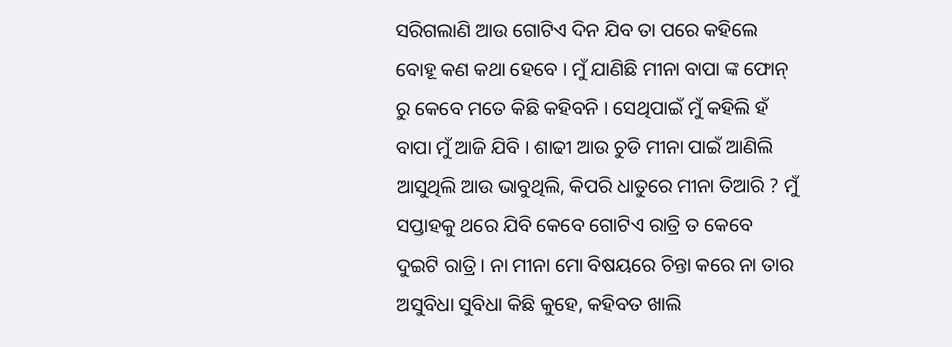ସରିଗଲାଣି ଆଉ ଗୋଟିଏ ଦିନ ଯିବ ତା ପରେ କହିଲେ ବୋହୂ କଣ କଥା ହେବେ । ମୁଁ ଯାଣିଛି ମୀନା ବାପା ଙ୍କ ଫୋନ୍ ରୁ କେବେ ମତେ କିଛି କହିବନି । ସେଥିପାଇଁ ମୁଁ କହିଲି ହଁ ବାପା ମୁଁ ଆଜି ଯିବି । ଶାଢୀ ଆଉ ଚୁଡି ମୀନା ପାଇଁ ଆଣିଲି ଆସୁଥିଲି ଆଉ ଭାବୁଥିଲି, କିପରି ଧାତୁରେ ମୀନା ତିଆରି ? ମୁଁ ସପ୍ତାହକୁ ଥରେ ଯିବି କେବେ ଗୋଟିଏ ରାତ୍ରି ତ କେବେ ଦୁଇଟି ରାତ୍ରି । ନା ମୀନା ମୋ ବିଷୟରେ ଚିନ୍ତା କରେ ନା ତାର ଅସୁବିଧା ସୁବିଧା କିଛି କୁହେ, କହିବତ ଖାଲି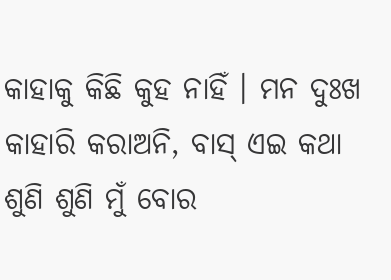କାହାକୁ କିଛି କୁହ ନାହିଁ । ମନ ଦୁଃଖ କାହାରି କରାଅନି, ବାସ୍ ଏଇ କଥା ଶୁଣି ଶୁଣି ମୁଁ ବୋର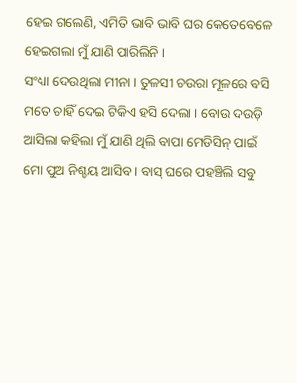ହେଇ ଗଲେଣି, ଏମିତି ଭାବି ଭାବି ଘର କେତେବେଳେ ହେଇଗଲା ମୁଁ ଯାଣି ପାରିଲିନି ।
ସଂଧ୍ୟା ଦେଉଥିଲା ମୀନା । ତୁଳସୀ ଚଉରା ମୂଳରେ ବସି ମତେ ଚାହିଁ ଦେଇ ଟିକିଏ ହସି ଦେଲା । ବୋଉ ଦଉଡ଼ି ଆସିଲା କହିଲା ମୁଁ ଯାଣି ଥିଲି ବାପା ମେଡିସିନ୍ ପାଇଁ ମୋ ପୁଅ ନିଶ୍ଚୟ ଆସିବ । ବାସ୍ ଘରେ ପହଞ୍ଚିଲି ସବୁ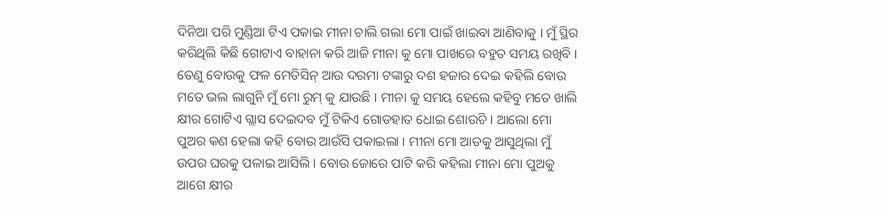ଦିନିଆ ପରି ମୁଣ୍ଡିଆ ଟିଏ ପକାଇ ମୀନା ଚାଲି ଗଲା ମୋ ପାଇଁ ଖାଇବା ଆଣିବାକୁ । ମୁଁ ସ୍ଥିର କରିଥିଲି କିଛି ଗୋଟାଏ ବାହାନା କରି ଆଜି ମୀନା କୁ ମୋ ପାଖରେ ବହୁତ ସମୟ ରଖିବି । ତେଣୁ ବୋଉକୁ ଫଳ ମେଡିସିନ୍ ଆଉ ଦରମା ଟଙ୍କାରୁ ଦଶ ହଜାର ଦେଇ କହିଲି ବୋଉ ମତେ ଭଲ ଲାଗୁନି ମୁଁ ମୋ ରୁମ୍ କୁ ଯାଉଛି । ମୀନା କୁ ସମୟ ହେଲେ କହିବୁ ମତେ ଖାଲି କ୍ଷୀର ଗୋଟିଏ ଗ୍ଲାସ ଦେଇଦବ ମୁଁ ଟିକିଏ ଗୋଡହାତ ଧୋଇ ଶୋଉଚି । ଆଲୋ ମୋ ପୁଅର କଣ ହେଲା କହି ବୋଉ ଆଉଁସି ପକାଇଲା । ମୀନା ମୋ ଆଡକୁ ଆସୁଥିଲା ମୁଁ ଉପର ଘରକୁ ପଳାଇ ଆସିଲି । ବୋଉ ଜୋରେ ପାଟି କରି କହିଲା ମୀନା ମୋ ପୁଅକୁ ଆଗେ କ୍ଷୀର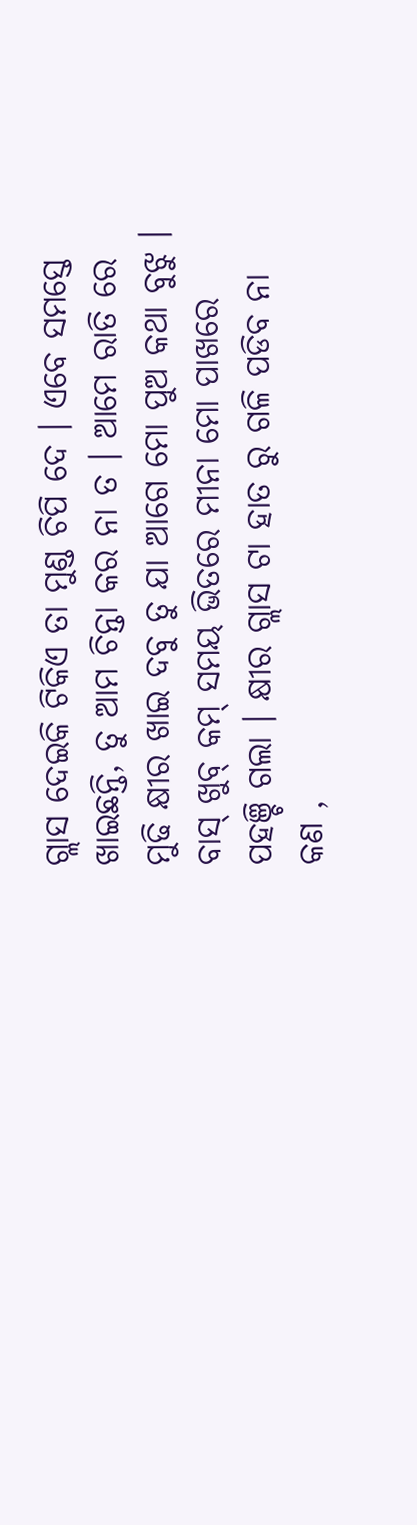ଗ୍ଲାସ ଦେଇକି ଟିକିଏ ତା ମୁଣ୍ଡ ଚିପି ଦେ । ଏବେ ସମସ୍ତେ ଖାଇଛନ୍ତି, ତୁ ଆମ ଚିନ୍ତା କର ନା ତ । ଆମେ ରାତି ରେ ମୁଢି କ୍ଷୀର ଖାଇ ଦବୁ ତୁ ଯା ଆଗେ ମୋ ପୁଅ କଥା ବୁଝୁ ।
ବାସ୍ ଖୁବ୍ କମ୍ ସମୟ ଭିତରେ ମୀନା ମୋ ପାଖରେ ପହଞ୍ଚି ଗଲା । କ୍ଷୀର ଗ୍ଲାସ ଟା ହାତ ରୁ ଗଳି ପଡିବ ନା କଣ ,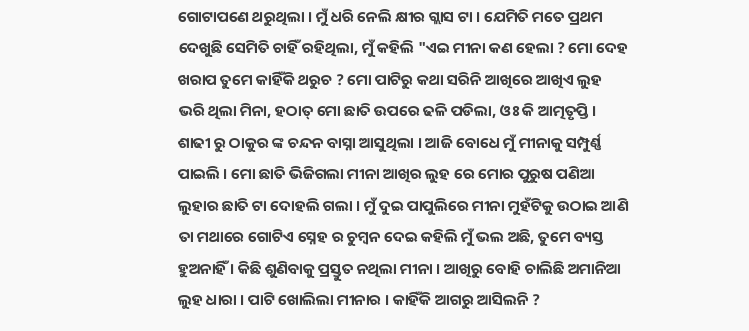ଗୋଟାପଣେ ଥରୁଥିଲା । ମୁଁ ଧରି ନେଲି କ୍ଷୀର ଗ୍ଲାସ ଟା । ଯେମିତି ମତେ ପ୍ରଥମ ଦେଖୁଛି ସେମିତି ଚାହିଁ ରହିଥିଲା, ମୁଁ କହିଲି "ଏଇ ମୀନା କଣ ହେଲା ? ମୋ ଦେହ ଖରାପ ତୁମେ କାହିଁକି ଥରୁଚ ? ମୋ ପାଟିରୁ କଥା ସରିନି ଆଖିରେ ଆଖିଏ ଲୁହ ଭରି ଥିଲା ମିନା, ହଠାତ୍ ମୋ ଛାତି ଉପରେ ଢଳି ପଡିଲା, ଓଃ କି ଆତ୍ମତୃପ୍ତି । ଶାଢୀ ରୁ ଠାକୁର ଙ୍କ ଚନ୍ଦନ ବାସ୍ନା ଆସୁଥିଲା । ଆଜି ବୋଧେ ମୁଁ ମୀନାକୁ ସମ୍ପୁର୍ଣ୍ଣ ପାଇଲି । ମୋ ଛାତି ଭିଜିଗଲା ମୀନା ଆଖିର ଲୁହ ରେ ମୋର ପୁରୁଷ ପଣିଆ ଲୁହାର ଛାତି ଟା ଦୋହଲି ଗଲା । ମୁଁ ଦୁଇ ପାପୁଲିରେ ମୀନା ମୁହଁଟିକୁ ଉଠାଇ ଆଣି ତା ମଥାରେ ଗୋଟିଏ ସ୍ନେହ ର ଚୁମ୍ବନ ଦେଇ କହିଲି ମୁଁ ଭଲ ଅଛି, ତୁମେ ବ୍ୟସ୍ତ ହୁଅନାହିଁ । କିଛି ଶୁଣିବାକୁ ପ୍ରସ୍ତୁତ ନଥିଲା ମୀନା । ଆଖିରୁ ବୋହି ଚାଲିଛି ଅମାନିଆ ଲୁହ ଧାରା । ପାଟି ଖୋଲିଲା ମୀନାର । କାହିଁକି ଆଗରୁ ଆସିଲନି ?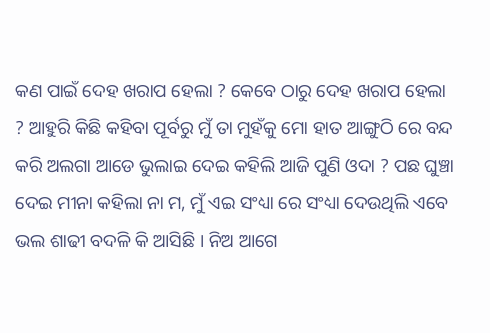କଣ ପାଇଁ ଦେହ ଖରାପ ହେଲା ? କେବେ ଠାରୁ ଦେହ ଖରାପ ହେଲା ? ଆହୁରି କିଛି କହିବା ପୂର୍ବରୁ ମୁଁ ତା ମୁହଁକୁ ମୋ ହାତ ଆଙ୍ଗୁଠି ରେ ବନ୍ଦ କରି ଅଲଗା ଆଡେ ଭୁଲାଇ ଦେଇ କହିଲି ଆଜି ପୁଣି ଓଦା ? ପଛ ଘୁଞ୍ଚା ଦେଇ ମୀନା କହିଲା ନା ମ, ମୁଁ ଏଇ ସଂଧ୍ୟା ରେ ସଂଧ୍ୟା ଦେଉଥିଲି ଏବେ ଭଲ ଶାଢୀ ବଦଳି କି ଆସିଛି । ନିଅ ଆଗେ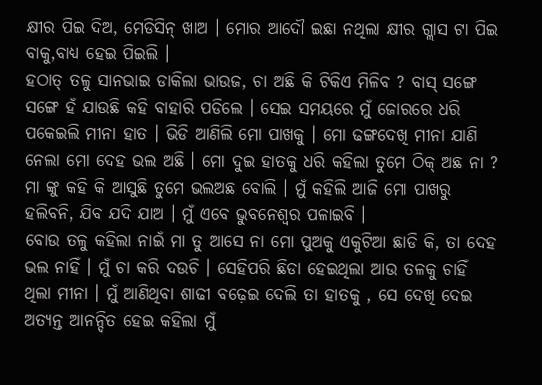କ୍ଷୀର ପିଇ ଦିଅ, ମେଡିସିନ୍ ଖାଅ । ମୋର ଆଦୌ ଇଛା ନଥିଲା କ୍ଷୀର ଗ୍ଲାସ ଟା ପିଇ ବାକୁ,ବାଧ୍ୟ ହେଇ ପିଇଲି ।
ହଠାତ୍ ତଳୁ ସାନଭାଇ ଡାକିଲା ଭାଉଜ, ଚା ଅଛି କି ଟିକିଏ ମିଳିବ ? ବାସ୍ ସଙ୍ଗେ ସଙ୍ଗେ ହଁ ଯାଉଛି କହି ବାହାରି ପଡିଲେ । ସେଇ ସମୟରେ ମୁଁ ଜୋରରେ ଧରି ପକେଇଲି ମୀନା ହାତ । ଭିଡି ଆଣିଲି ମୋ ପାଖକୁ । ମୋ ଢଙ୍ଗଦେଖି ମୀନା ଯାଣି ନେଲା ମୋ ଦେହ ଭଲ ଅଛି । ମୋ ଦୁଇ ହାତକୁ ଧରି କହିଲା ତୁମେ ଠିକ୍ ଅଛ ନା ? ମା ଙ୍କୁ କହି କି ଆସୁଛି ତୁମେ ଭଲଅଛ ବୋଲି । ମୁଁ କହିଲି ଆଜି ମୋ ପାଖରୁ ହଲିବନି, ଯିବ ଯଦି ଯାଅ । ମୁଁ ଏବେ ଭୁବନେଶ୍ବର ପଳାଇବି ।
ବୋଉ ତଳୁ କହିଲା ନାଇଁ ମା ତୁ ଆସେ ନା ମୋ ପୁଅକୁ ଏକୁଟିଆ ଛାଡି କି, ତା ଦେହ ଭଲ ନାହିଁ । ମୁଁ ଚା କରି ଦଉଚି । ସେହିପରି ଛିଡା ହେଇଥିଲା ଆଉ ତଳକୁ ଚାହିଁ ଥିଲା ମୀନା । ମୁଁ ଆଣିଥିବା ଶାଢୀ ବଢ଼େଇ ଦେଲି ତା ହାତକୁ , ସେ ଦେଖି ଦେଇ ଅତ୍ୟନ୍ତ ଆନନ୍ଦିତ ହେଇ କହିଲା ମୁଁ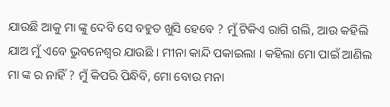ଯାଉଛି ଆକୁ ମା ଙ୍କୁ ଦେବି ସେ ବହୁତ ଖୁସି ହେବେ ? ମୁଁ ଟିକିଏ ରାଗି ଗଲି, ଆଉ କହିଲି ଯାଅ ମୁଁ ଏବେ ଭୁବନେଶ୍ବର ଯାଉଛି । ମୀନା କାନ୍ଦି ପକାଇଲା । କହିଲା ମୋ ପାଇଁ ଆଣିଲ ମା ଙ୍କ ର ନାହିଁ ? ମୁଁ କିପରି ପିନ୍ଧିବି, ମୋ ବୋଉ ମନା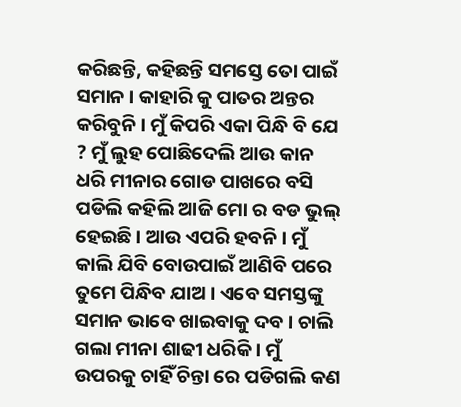କରିଛନ୍ତି, କହିଛନ୍ତି ସମସ୍ତେ ତୋ ପାଇଁ ସମାନ । କାହାରି କୁ ପାତର ଅନ୍ତର କରିବୁନି । ମୁଁ କିପରି ଏକା ପିନ୍ଧି ବି ଯେ ? ମୁଁ ଲୁହ ପୋଛିଦେଲି ଆଉ କାନ ଧରି ମୀନାର ଗୋଡ ପାଖରେ ବସି ପଡିଲି କହିଲି ଆଜି ମୋ ର ବଡ ଭୁଲ୍ ହେଇଛି । ଆଉ ଏପରି ହବନି । ମୁଁ କାଲି ଯିବି ବୋଉପାଇଁ ଆଣିବି ପରେ ତୁମେ ପିନ୍ଧିବ ଯାଅ । ଏବେ ସମସ୍ତଙ୍କୁ ସମାନ ଭାବେ ଖାଇବାକୁ ଦବ । ଚାଲି ଗଲା ମୀନା ଶାଢୀ ଧରିକି । ମୁଁ ଉପରକୁ ଚାହିଁ ଚିନ୍ତା ରେ ପଡିଗଲି କଣ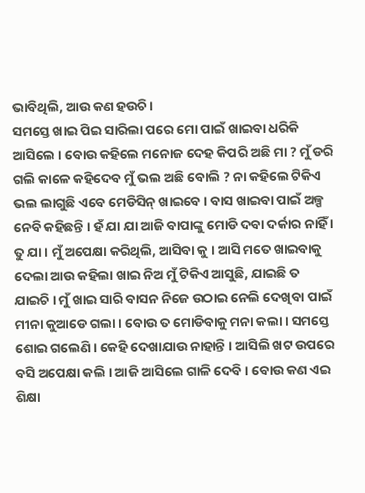ଭାବିଥିଲି, ଆଉ କଣ ହଉଚି ।
ସମସ୍ତେ ଖାଇ ପିଇ ସାରିଲା ପରେ ମୋ ପାଇଁ ଖାଇବା ଧରିକି ଆସିଲେ । ବୋଉ କହିଲେ ମନୋଜ ଦେହ କିପରି ଅଛି ମା ? ମୁଁ ଡରି ଗଲି କାଳେ କହିଦେବ ମୁଁ ଭଲ ଅଛି ବୋଲି ? ନା କହିଲେ ଟିକିଏ ଭଲ ଲାଗୁଛି ଏବେ ମେଡିସିନ୍ ଖାଇବେ । ବାସ ଖାଇବା ପାଇଁ ଅଳ୍ପ ନେବି କହିଛନ୍ତି । ହଁ ଯା ଯା ଆଜି ବାପାଙ୍କୁ ମୋଡି ଦବା ଦର୍କାର ନାହିଁ । ତୁ ଯା । ମୁଁ ଅପେକ୍ଷା କରିଥିଲି, ଆସିବା କୁ । ଆସି ମତେ ଖାଇବାକୁ ଦେଲା ଆଉ କହିଲା ଖାଇ ନିଅ ମୁଁ ଟିକିଏ ଆସୁଛି, ଯାଇଛି ତ ଯାଇଚି । ମୁଁ ଖାଇ ସାରି ବାସନ ନିଜେ ଉଠାଇ ନେଲି ଦେଖିବା ପାଇଁ ମୀନା କୁଆଡେ ଗଲା । ବୋଉ ତ ମୋଡିବାକୁ ମନା କଲା । ସମସ୍ତେ ଶୋଇ ଗଲେଣି । କେହି ଦେଖାଯାଉ ନାହାନ୍ତି । ଆସିଲି ଖଟ ଉପରେ ବସି ଅପେକ୍ଷା କଲି । ଆଜି ଆସିଲେ ଗାଳି ଦେବି । ବୋଉ କଣ ଏଇ ଶିକ୍ଷା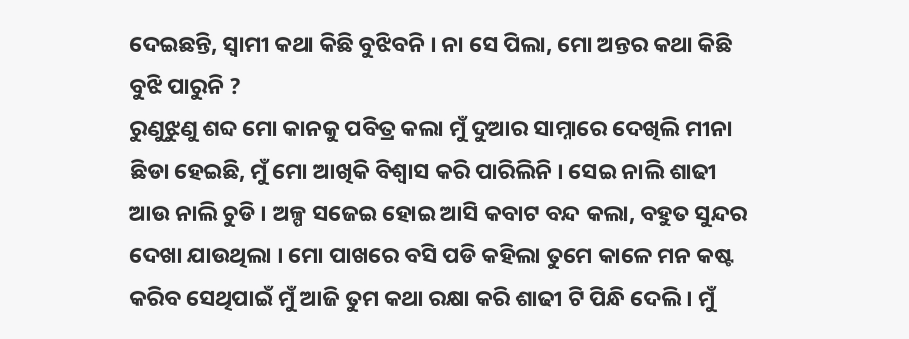ଦେଇଛନ୍ତି, ସ୍ବାମୀ କଥା କିଛି ବୁଝିବନି । ନା ସେ ପିଲା, ମୋ ଅନ୍ତର କଥା କିଛି ବୁଝି ପାରୁନି ?
ରୁଣୁଝୁଣୁ ଶବ୍ଦ ମୋ କାନକୁ ପବିତ୍ର କଲା ମୁଁ ଦୁଆର ସାମ୍ନାରେ ଦେଖିଲି ମୀନା ଛିଡା ହେଇଛି, ମୁଁ ମୋ ଆଖିକି ବିଶ୍ୱାସ କରି ପାରିଲିନି । ସେଇ ନାଲି ଶାଢୀ ଆଉ ନାଲି ଚୁଡି । ଅଳ୍ପ ସଜେଇ ହୋଇ ଆସି କବାଟ ବନ୍ଦ କଲା, ବହୁତ ସୁନ୍ଦର ଦେଖା ଯାଉଥିଲା । ମୋ ପାଖରେ ବସି ପଡି କହିଲା ତୁମେ କାଳେ ମନ କଷ୍ଟ କରିବ ସେଥିପାଇଁ ମୁଁ ଆଜି ତୁମ କଥା ରକ୍ଷା କରି ଶାଢୀ ଟି ପିନ୍ଧି ଦେଲି । ମୁଁ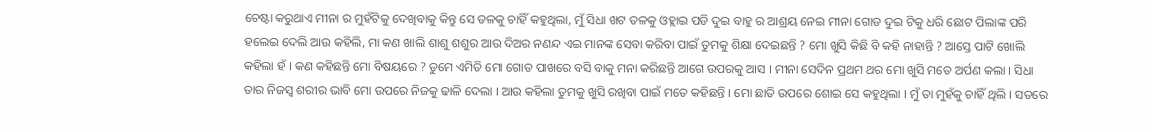ଚେଷ୍ଟା କରୁଥାଏ ମୀନା ର ମୁହଁଟିକୁ ଦେଖିବାକୁ କିନ୍ତୁ ସେ ତଳକୁ ଚାହିଁ କହୁଥିଲା, ମୁଁ ସିଧା ଖଟ ତଳକୁ ଓହ୍ଲାଇ ପଡି ଦୁଇ ବାହୁ ର ଆଶ୍ରୟ ନେଇ ମୀନା ଗୋଡ ଦୁଇ ଟିକୁ ଧରି ଛୋଟ ପିଲାଙ୍କ ପରି ହଲେଇ ଦେଲି ଆଉ କହିଲି, ମା କଣ ଖାଲି ଶାଶୁ ଶଶୁର ଆଉ ଦିଅର ନଣନ୍ଦ ଏଇ ମାନଙ୍କ ସେବା କରିବା ପାଇଁ ତୁମକୁ ଶିକ୍ଷା ଦେଇଛନ୍ତି ? ମୋ ଖୁସି କିଛି ବି କହି ନାହାନ୍ତି ? ଆସ୍ତେ ପାଟି ଖୋଲି କହିଲା ହଁ । କଣ କହିଛନ୍ତି ମୋ ବିଷୟରେ ? ତୁମେ ଏମିତି ମୋ ଗୋଡ ପାଖରେ ବସି ବାକୁ ମନା କରିଛନ୍ତି ଆଗେ ଉପରକୁ ଆସ । ମୀନା ସେଦିନ ପ୍ରଥମ ଥର ମୋ ଖୁସି ମତେ ଅର୍ପଣ କଲା । ସିଧା ତାର ନିଜସ୍ୱ ଶରୀର ଭାବି ମୋ ଉପରେ ନିଜକୁ ଢାଳି ଦେଲା । ଆଉ କହିଲା ତୁମକୁ ଖୁସି ରଖିବା ପାଇଁ ମତେ କହିଛନ୍ତି । ମୋ ଛାତି ଉପରେ ଶୋଇ ସେ କହୁଥିଲା । ମୁଁ ତା ମୁହଁକୁ ଚାହିଁ ଥିଲି । ସତରେ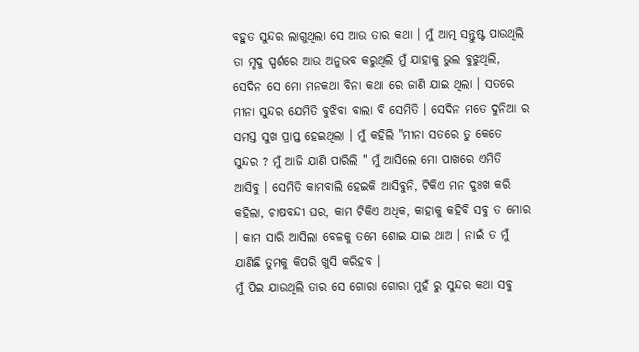ବହୁତ ସୁନ୍ଦର ଲାଗୁଥିଲା ସେ ଆଉ ତାର କଥା । ମୁଁ ଆତ୍ମ ସନ୍ତୁଷ୍ଟ ପାଉଥିଲି ତା ମୃଦୁ ସ୍ପର୍ଶରେ ଆଉ ଅନୁଭବ କରୁଥିଲି ମୁଁ ଯାହାକୁ ଭୁଲ ବୁଝୁଥିଲି, ସେଦିନ ସେ ମୋ ମନକଥା ବିନା କଥା ରେ ଜାଣି ଯାଇ ଥିଲା । ସତରେ ମୀନା ସୁନ୍ଦର ଯେମିତି ବୁଝିବା ବାଲା ବି ସେମିତି । ସେଦିନ ମତେ ଦୁନିଆ ର ସମସ୍ତ ସୁଖ ପ୍ରାପ୍ତ ହେଇଥିଲା । ମୁଁ କହିଲି "ମୀନା ସତରେ ତୁ କେତେ ସୁନ୍ଦର ? ମୁଁ ଆଜି ଯାଣି ପାରିଲି " ମୁଁ ଆସିଲେ ମୋ ପାଖରେ ଏମିତି ଆସିବୁ । ସେମିତି କାମବାଲି ହେଇକି ଆସିବୁନି, ଟିକିଏ ମନ ଦୁଃଖ କରି କହିଲା, ଚାଷବନ୍ଦୀ ଘର, କାମ ଟିକିଏ ଅଧିକ, କାହାକୁ କହିବି ସବୁ ତ ମୋର । କାମ ସାରି ଆସିଲା ବେଳକୁ ତମେ ଶୋଇ ଯାଇ ଥାଅ । ନାଇଁ ତ ମୁଁ ଯାଣିଛି ତୁମକୁ କିପରି ଖୁସି କରିହବ ।
ମୁଁ ପିଇ ଯାଉଥିଲି ତାର ସେ ଗୋରା ଗୋରା ମୁହଁ ରୁ ସୁନ୍ଦର କଥା ସବୁ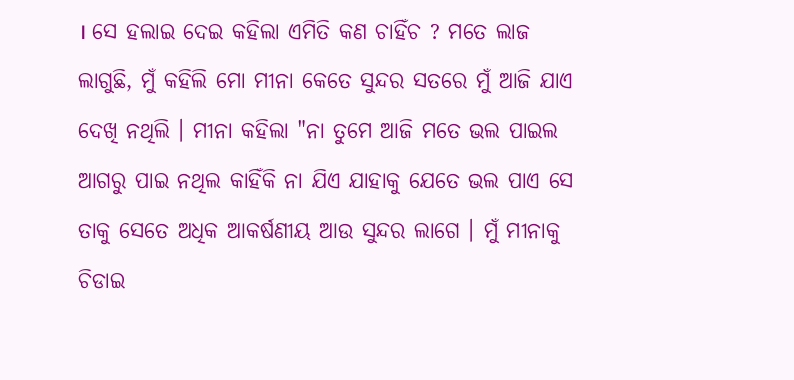। ସେ ହଲାଇ ଦେଇ କହିଲା ଏମିତି କଣ ଚାହିଁଚ ? ମତେ ଲାଜ ଲାଗୁଛି, ମୁଁ କହିଲି ମୋ ମୀନା କେତେ ସୁନ୍ଦର ସତରେ ମୁଁ ଆଜି ଯାଏ ଦେଖି ନଥିଲି । ମୀନା କହିଲା "ନା ତୁମେ ଆଜି ମତେ ଭଲ ପାଇଲ ଆଗରୁ ପାଇ ନଥିଲ କାହିଁକି ନା ଯିଏ ଯାହାକୁ ଯେତେ ଭଲ ପାଏ ସେ ତାକୁ ସେତେ ଅଧିକ ଆକର୍ଷଣୀୟ ଆଉ ସୁନ୍ଦର ଲାଗେ । ମୁଁ ମୀନାକୁ ଚିଡାଇ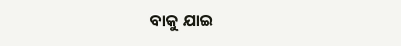ବାକୁ ଯାଇ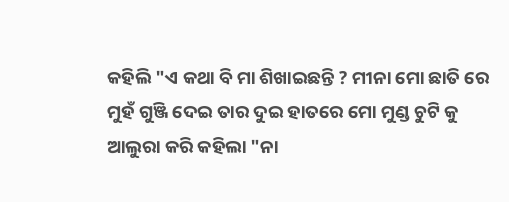କହିଲି "ଏ କଥା ବି ମା ଶିଖାଇଛନ୍ତି ? ମୀନା ମୋ ଛାତି ରେ ମୁହଁ ଗୁଞ୍ଜି ଦେଇ ତାର ଦୁଇ ହାତରେ ମୋ ମୁଣ୍ଡ ଚୁଟି କୁ ଆଲୁରା କରି କହିଲା "ନା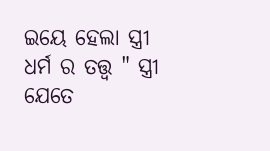ଇୟେ ହେଲା ସ୍ତ୍ରୀ ଧର୍ମ ର ତତ୍ତ୍ୱ " ସ୍ତ୍ରୀ ଯେତେ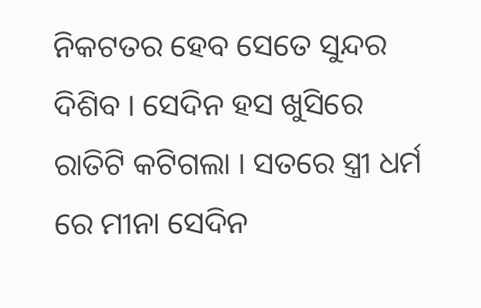ନିକଟତର ହେବ ସେତେ ସୁନ୍ଦର ଦିଶିବ । ସେଦିନ ହସ ଖୁସିରେ ରାତିଟି କଟିଗଲା । ସତରେ ସ୍ତ୍ରୀ ଧର୍ମ ରେ ମୀନା ସେଦିନ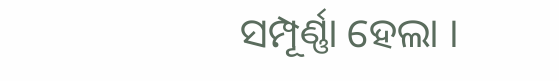ସମ୍ପୂର୍ଣ୍ଣା ହେଲା ।